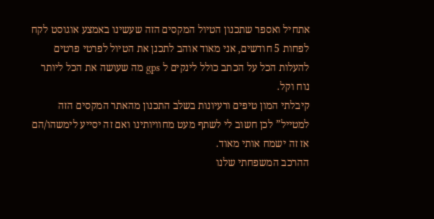אתחיל ואספר שתכנון הטיול המקסים הזה שעשינו באמצע אוגוסט לקח לפחות 5 חודשים, אני מאוד אוהב לתכנן את הטיול לפרטי פרטים להעלות הכל על הכתב כולל לינקים ל gps מה שעושה את הכל ליותר נוח וקל.
קיבלתי המון טיפים ורעיונות בשלב התכנון מהאתר המקסים הזה למטייל” לכן חשוב לי לשתף מעט מחוויותינו ואם זה יסייע לימשהו/הם אז זה ישמח אותי מאוד.
ההרכב המשפחתי שלנו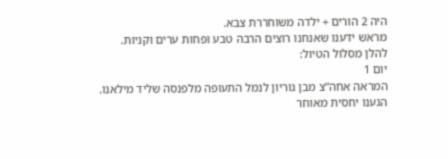היה 2 הורים + ילדה משוחררת צבא.
מראש ידענו שאנחנו רוצים הרבה טבע ופחות ערים וקניות.
להלן מסלול הטיול:
יום 1
המראה אחה”צ מבן גוריון לנמל התעופה מלפנסה שליד מילאנו.
הגענו יחסית מאוחר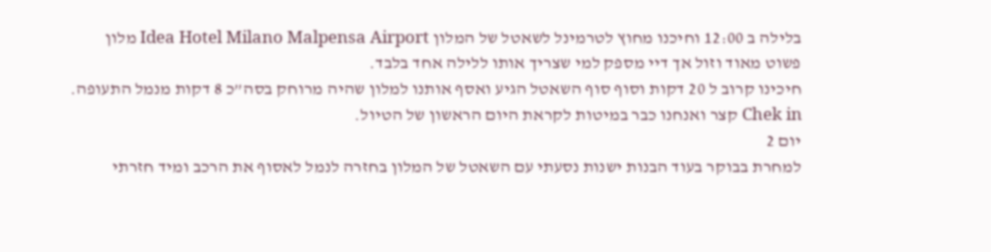בלילה ב 12:00 וחיכנו מחוץ לטרמינל לשאטל של המלון Idea Hotel Milano Malpensa Airport מלון פשוט מאוד וזול אך דיי מספק למי שצריך אותו ללילה אחד בלבד.
חיכינו קרוב ל 20 דקות וסוף סוף השאטל הגיע ואסף אותנו למלון שהיה מרוחק בסה”כ 8 דקות מנמל התעופה. Chek in קצר ואנחנו כבר במיטות לקראת היום הראשון של הטיול.
יום 2
למחרת בבוקר בעוד הבנות ישנות נסעתי עם השאטל של המלון בחזרה לנמל לאסוף את הרכב ומיד חזרתי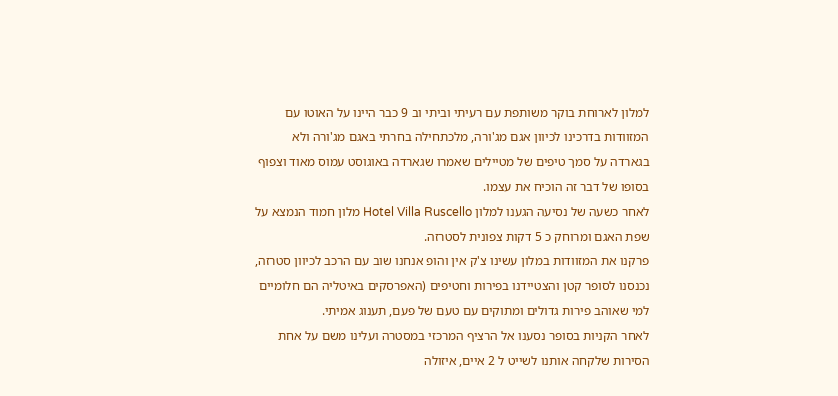למלון לארוחת בוקר משותפת עם רעיתי וביתי וב 9 כבר היינו על האוטו עם המזוודות בדרכינו לכיוון אגם מג'ורה, מלכתחילה בחרתי באגם מג'ורה ולא בגארדה על סמך טיפים של מטיילים שאמרו שגארדה באוגוסט עמוס מאוד וצפוף בסופו של דבר זה הוכיח את עצמו.
לאחר כשעה של נסיעה הגענו למלון Hotel Villa Ruscello מלון חמוד הנמצא על שפת האגם ומרוחק כ 5 דקות צפונית לסטרזה.
פרקנו את המזוודות במלון עשינו צ'ק אין והופ אנחנו שוב עם הרכב לכיוון סטרזה, נכנסנו לסופר קטן והצטיידנו בפירות וחטיפים (האפרסקים באיטליה הם חלומיים למי שאוהב פירות גדולים ומתוקים עם טעם של פעם, תענוג אמיתי.
לאחר הקניות בסופר נסענו אל הרציף המרכזי במסטרה ועלינו משם על אחת הסירות שלקחה אותנו לשייט ל 2 איים, איזולה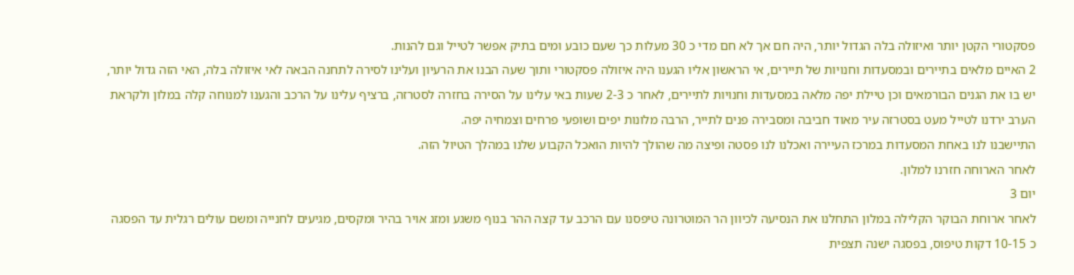פסקטורי הקטן יותר ואיזולה בלה הגדול יותר, היה חם אך לא חם מדי כ 30 מעלות כך שעם כובע ומים בתיק אפשר לטייל וגם להנות.
2 האיים מלאים בתיירים ובמסעדות וחנויות של תיירים, אי הראשון אליו הגענו היה איזולה פסקטורי ותוך שעה הבנו את הרעיון ועלינו לסירה לתחנה הבאה לאי איזולה בלה, האי הזה גדול יותר, יש בו את הגנים הבורמאים וכן טיילת יפה מלאה במסעדות וחנויות לתיירים, לאחר כ 2-3 שעות באי עלינו על הסירה בחזרה לסטרזה, ברציף עלינו על הרכב והגענו למנוחה קלה במלון ולקראת הערב ירדנו לטייל מעט בסטרזה עיר מאוד חביבה ומסבירה פנים לתייר, הרבה מלונות יפים ושופעי פרחים וצמחיה יפה.
התיישבנו לנו באחת המסעדות במרכז העיירה ואכלנו לנו פסטה ופיצה מה שהולך להיות הואכל הקבוע שלנו במהלך הטיול הזה.
לאחר הארוחה חזרנו למלון.
יום 3
לאחר ארוחת הבוקר הקלילה במלון התחלנו את הנסיעה לכיוון הר המוטרונה טיפסנו עם הרכב עד קצה ההר בנוף משגע ומזג אויר בהיר ומקסים, מגיעים לחנייה ומשם עולים רגלית עד הפסגה כ 10-15 דקות טיפוס, בפסגה ישנה תצפית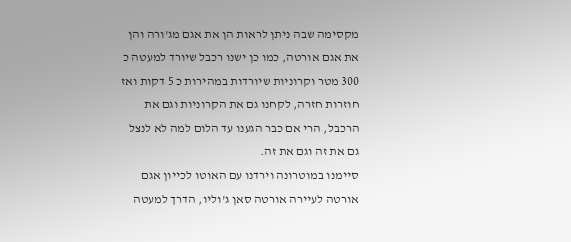מקסימה שבה ניתן לראות הן את אגם מג'ורה והן את אגם אורטה, כמו כן ישנו רכבל שיורד למעטה כ 300 מטר וקרוניות שיורדות במהירות כ 5 דקות ואז חוזרות חזרה, לקחנו גם את הקרוניות וגם את הרכבל, הרי אם כבר הגענו עד הלום למה לא לנצל גם את זה וגם את זה.
סיימנו במוטרונה וירדנו עם האוטו לכייון אגם אורטה לעיירה אורטה סאן ג'וליו, הדרך למעטה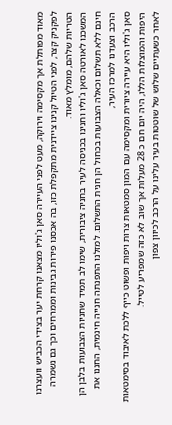מאוד מפותלת אך מקסימה וירוקה, מעט לפני העיירה סאן ג'וליו מצאנו קרחת יער בצידי הכביש וועצרנו לפקניק קצר, לפני הטיול קנינו ציידנית מתקפלת כזו, בה אכסנו פירות גבינות וממרחים וכך גם נשמרה הטריות שלהם, מומלץ מאוד.
המשכנו לאורטה סאן ג'וליו וחנינו בכניסה לעיר בחניה ציבורית, שימו לב תמיד שחניות הצבועות בלבן הן חינם ללא תשלום וכאלה הצבועות בכחול הן חנית התשלום. למזלנו התפנתה חנייה חינמית, החננו את הרכב וצעדנו למרכז העיר,
סאן ג'וליו היא עיירה ציורית ומקסימה עם המון סמטאות צרות ויפות ופשוט כייף ללכת לאיבוד בסימטאות היפות והמוצלות הללו, היה יום חם כ 28 מעלות אך שוב לא כזה שמפריע לטייל.
לאחר כשעתיים שלוש של שוטטות בעיר עלינו על הרכב לכיוון צפון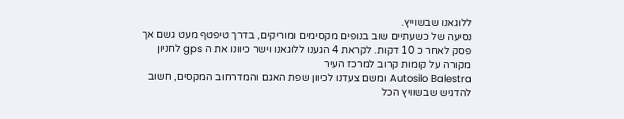ללוגאנו שבשוייץ.
נסיעה של כשעתיים שוב בנופים מקסימים ומוריקים, בדרך טיפטף מעט גשם אך פסק לאחר כ 10 דקות. לקראת 4 הגענו ללוגאנו וישר כיוונו את ה gps לחניון מקורה על קומות קרוב למרכז העיר
Autosilo Balestra ומשם צעדנו לכיוון שפת האגם והמדרחוב המקסים, חשוב להדגיש שבשוויץ הכל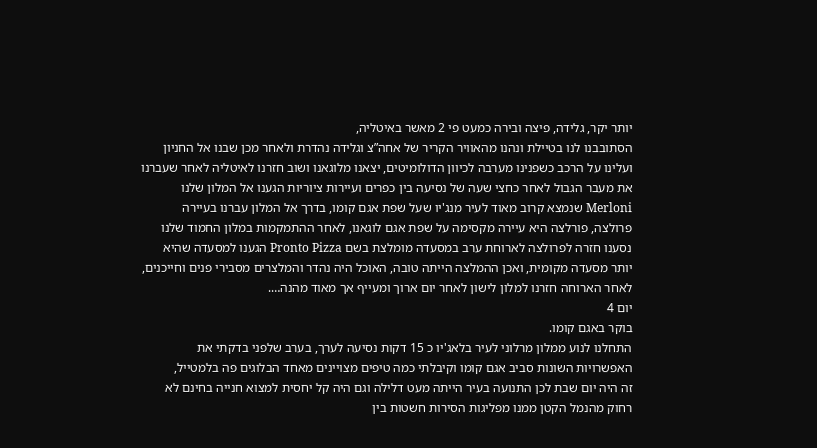יותר יקר, גלידה, פיצה ובירה כמעט פי 2 מאשר באיטליה,
הסתובבנו לנו בטיילת ונהנו מהאוויר הקריר של אחה”צ וגלידה נהדרת ולאחר מכן שבנו אל החניון ועלינו על הרכב כשפנינו מערבה לכיוון הדולומיטים, יצאנו מלוגאנו ושוב חזרנו לאיטליה לאחר שעברנו את מעבר הגבול לאחר כחצי שעה של נסיעה בין כפרים ועיירות ציוריות הגענו אל המלון שלנו Merloni שנמצא קרוב מאוד לעיר מנג'יו שעל שפת אגם קומו, בדרך אל המלון עברנו בעיירה פרולצה, פורלצה היא עיירה מקסימה על שפת אגם לוגאנו, לאחר ההתמקמות במלון החמוד שלנו נסענו חזרה לפרולצה לארוחת ערב במסעדה מומלצת בשם Pronto Pizza הגענו למסעדה שהיא יותר מסעדה מקומית, ואכן ההמלצה הייתה טובה, האוכל היה נהדר והמלצרים מסבירי פנים וחייכנים, לאחר הארוחה חזרנו למלון לישון לאחר יום ארוך ומעייף אך מאוד מהנה….
יום 4
בוקר באגם קומו.
התחלנו לנוע ממלון מרלוני לעיר בלאג'יו כ 15 דקות נסיעה לערך, בערב שלפני בדקתי את האפשרויות השונות סביב אגם קומו וקיבלתי כמה טיפים מצויינים מאחד הבלוגים פה בלמטייל,
זה היה יום שבת לכן התנועה בעיר הייתה מעט דלילה וגם היה קל יחסית למצוא חנייה בחינם לא רחוק מהנמל הקטן ממנו מפליגות הסירות חשטות בין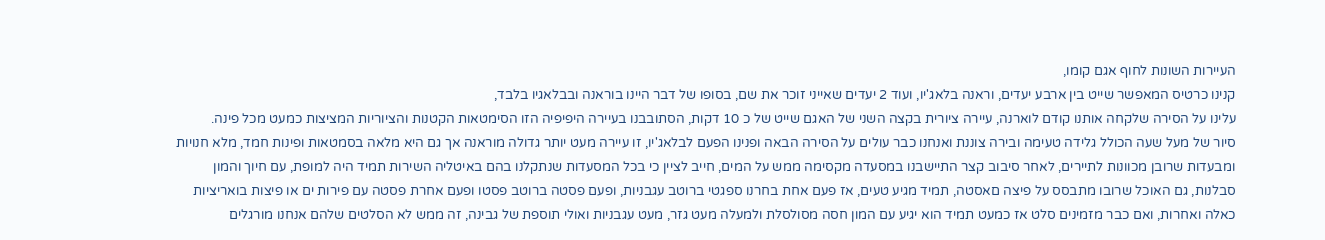העיירות השונות לחוף אגם קומו,
קנינו כרטיס המאפשר שייט בין ארבע יעדים, וראנה בלאג'יו, ועוד 2 יעדים שאייני זוכר את שם, בסופו של דבר היינו בוראנה ובבלאגיו בלבד,
עלינו על הסירה שלקחה אותנו קודם לוארנה, עיירה ציורית בקצה השני של האגם שייט של כ 10 דקות, הסתובבנו בעיירה היפיפיה הזו הסימטאות הקטנות והציוריות המציצות כמעט מכל פינה.
סיור של מעל שעה הכולל גלידה טעימה ובירה צוננת ואנחנו כבר עולים על הסירה הבאה ופנינו הפעם לבלאג'יו, זו עיירה מעט יותר גדולה מוראנה אך גם היא מלאה בסמטאות ופינות חמד, מלא חנויות ומבעדות שרובן מכוונות לתיירים, לאחר סיבוב קצר התיישבנו במסעדה מקסימה ממש על המים, חייב לציין כי בכל המסעדות שנתקלנו בהם באיטליה השירות תמיד היה למופת, עם חיוך והמון סבלנות, גם האוכל שרובו מתבסס על פיצה םאסטה, תמיד מגיע טעים, אז פעם אחת בחרנו ספגטי ברוטב עגבניות, ופעם פסטה ברוטב פסטו ופעם אחרת פסטה עם פירות ים או פיצות בואריציות כאלה ואחרות, ואם כבר מזמינים סלט אז כמעט תמיד הוא יגיע עם המון חסה מסולסלת ולמעלה מעט גזר, מעט עגבניות ואולי תוספת של גבינה, זה ממש לא הסלטים שלהם אנחנו מורגלים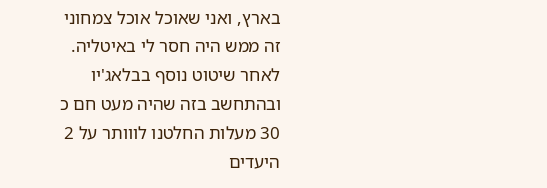בארץ, ואני שאוכל אוכל צמחוני זה ממש היה חסר לי באיטליה.
לאחר שיטוט נוסף בבלאג'יו ובהתחשב בזה שהיה מעט חם כ 30 מעלות החלטנו לווותר על 2 היעדים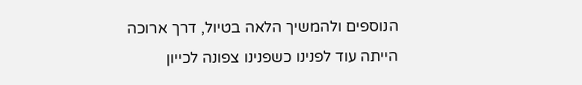הנוספים ולהמשיך הלאה בטיול, דרך ארוכה הייתה עוד לפנינו כשפנינו צפונה לכייון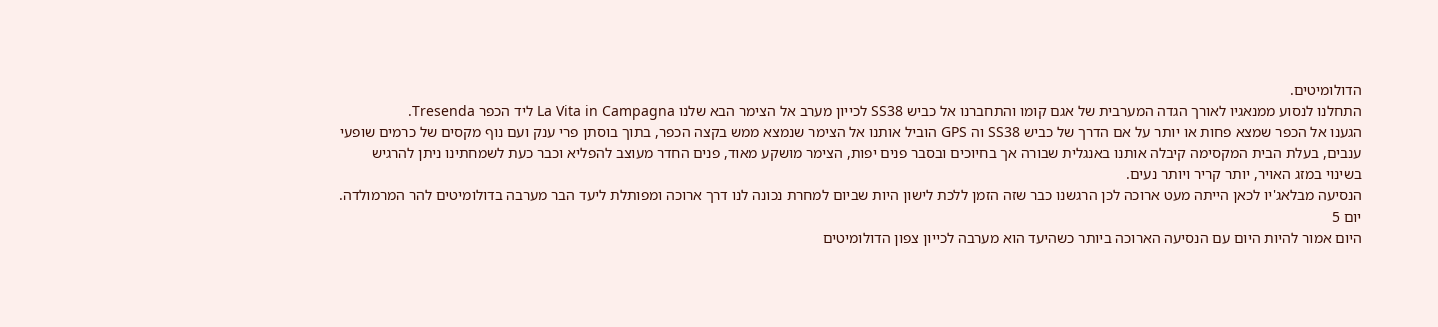הדולומיטים.
התחלנו לנסוע ממנאגיו לאורך הגדה המערבית של אגם קומו והתחברנו אל כביש SS38 לכייון מערב אל הצימר הבא שלנו La Vita in Campagna ליד הכפר Tresenda.
הגענו אל הכפר שמצא פחות או יותר על אם הדרך של כביש SS38 וה GPS הוביל אותנו אל הצימר שנמצא ממש בקצה הכפר, בתוך בוסתן פרי ענק ועם נוף מקסים של כרמים שופעי ענבים, בעלת הבית המקסימה קיבלה אותנו באנגלית שבורה אך בחיוכים ובסבר פנים יפות, הצימר מושקע מאוד, פנים החדר מעוצב להפליא וכבר כעת לשמחתינו ניתן להרגיש בשינוי במזג האויר, יותר קריר ויותר נעים.
הנסיעה מבלאג'יו לכאן הייתה מעט ארוכה לכן הרגשנו כבר שזה הזמן ללכת לישון היות שביום למחרת נכונה לנו דרך ארוכה ומפותלת ליעד הבר מערבה בדולומיטים להר המרמולדה.
יום 5
היום אמור להיות היום עם הנסיעה הארוכה ביותר כשהיעד הוא מערבה לכייון צפון הדולומיטים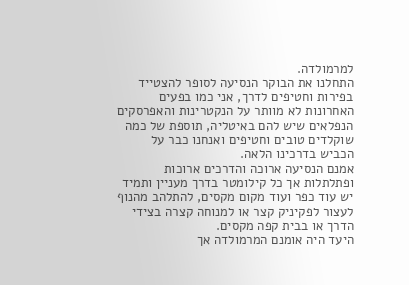למרמולדה.
התחלנו את הבוקר הנסיעה לסופר להצטייד בפירות וחטיפים לדרך, אני כמו בפעים האחרונות לא מוותר על הנקטרינות והאפרסקים הנפלאים שיש להם באיטליה, תוספת של כמה שוקלדים טובים וחטיפים ואנחנו כבר על הכביש בדרכינו הלאה.
אמנם הנסיעה ארוכה והדרכים ארוכות ופתלתלות אך כל קילומטר בדרך מעניין ותמיד יש עוד כפר ועוד מקום מקסים, להתלהב מהנוף לעצור לפקיניק קצר או למנוחה קצרה בצידי הדרך או בבית קפה מקסים.
היעד היה אומנם המרמולדה אך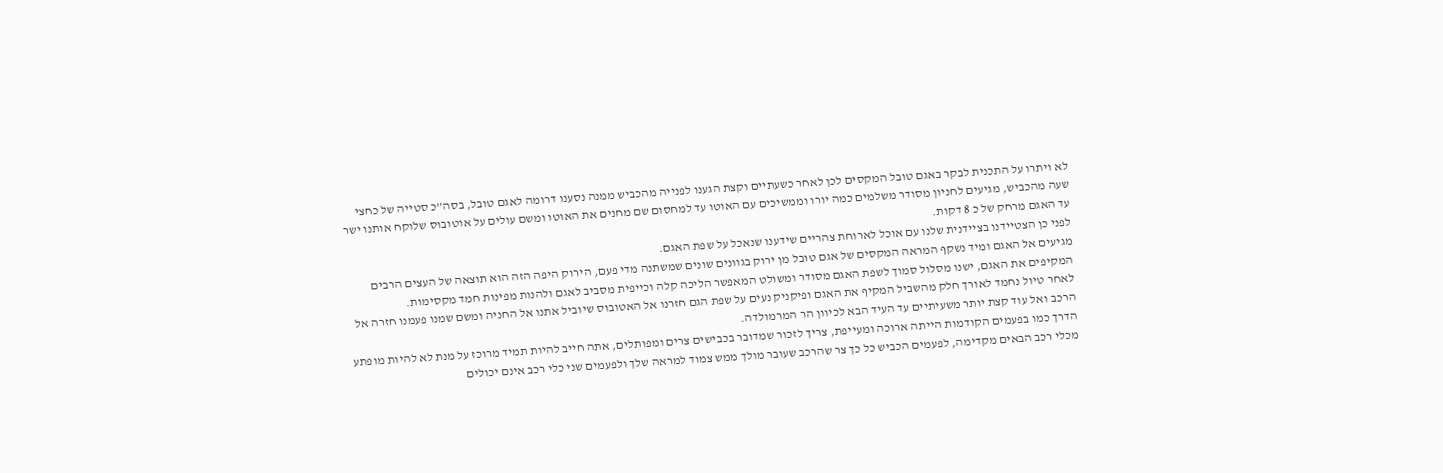לא ויתרו על התכנית לבקר באגם טובל המקסים לכן לאחר כשעתיים וקצת הגענו לפנייה מהכביש ממנה נסענו דרומה לאגם טובל, בסה”כ סטייה של כחצי שעה מהכביש, מגיעים לחניון מסודר משלמים כמה יורו וממשיכים עם האוטו עד למחסום שם מחנים את האוטו ומשם עולים על אוטובוס שלוקח אותנו ישר עד האגם מרחק של כ 8 דקות.
לפני כן הצטיידנו בציידנית שלנו עם אוכל לארוחת צהריים שידענו שנאכל על שפת האגם.
מגיעים אל האגם ומיד נשקף המראה המקסים של אגם טובל מן ירוק בגוונים שונים שמשתנה מדי פעם, הירוק היפה הזה הוא תוצאה של העצים הרבים המקיפים את האגם, ישנו מסלול סמוך לשפת האגם מסודר ומשולט המאפשר הליכה קלה וכייפית מסביב לאגם ולהנות מפינות חמד מקסימות.
לאחר טיול נחמד לאורך חלק מהשביל המקיף את האגם ופיקניק נעים על שפת הגם חזרנו אל האטובוס שיוביל אתנו אל החניה ומשם שמנו פעמנו חזרה אל הרכב ואל עוד קצת יותר משעיתיים עד העיד הבא לכיוון הר המרמולדה.
הדרך כמו בפעמים הקודמות הייתה ארוכה ומעייפת, צריך לזכור שמדובר בכבישים צרים ומפותלים, אתה חייב להיות תמיד מרוכז על מנת לא להיות מופתע מכלי רכב הבאים מקדימה, לפעמים הכביש כל כך צר שהרכב שעובר מולך ממש צמוד למראה שלך ולפעמים שני כלי רכב אינם יכולים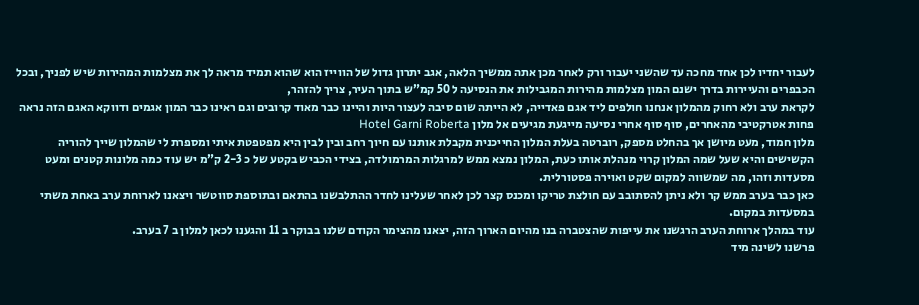לעבור יחדיו לכן אחד מחכה עד שהשני יעבור ורק לאחר מכן אתה ממשיך הלאה, אגב יתרון גדול של הווייז הוא שהוא תמיד מראה לך את מצלמות המהירות שיש לפניך, ובכל הכבפרים והעיירות בדרך ישנם המון מצלמות מהירות המגבילות את הנסיעה ל 50 קמ”ש בתוך העיר, צריך להזהר,
לקראת ערב ולא רחוק מהמלון אנחנו חולפים ליד אגם פאדייה, לא הייתה שום סיבה לעצור היות והיינו כבר מאוד קרובים וגם ראינו כבר המון אגמים ודווקא האגם הזה נראה פחות אטרקטיבי מהאחרים, סוף סוף אחרי נסיעה מייגעת מגיעים אל מלון Hotel Garni Roberta
מלון חמוד, מעט מיושן אך בהחלט מספק, רוברטה בעלת המלון החייכנית מקבלת אותנו עם חיוך רחב ובין לבין היא מפטפטת איתי ומספרת לי שהמלון שייך להוריה הקשישים והיא שעל שמה המלון קרוי מנהלת אותו כעת, המלון נמצא ממש למרגלות המרמולדה, בצידי הכביש בקטע של כ 2-3 ק”מ יש עוד כמה מלונות קטנים ומעט מסעדות וזהו, מה שמשווה למקום שקט ואוירה פסטורלית.
כאן כבר בערב ממש קר ולא ניתן להסתובב עם חולצת טריקו ומכנס קצר לכן לאחר שעלינו לחדר ההתלבשנו בהתאם ובתוספת סווטשר ויצאנו לארוחת ערב באחת משתי במסעדות במקום.
עוד במהלך ארוחת הערב הרגשנו את עייפות שהצטברה בנו מהיום הארוך הזה, יצאנו מהצימר הקודם שלנו בבוקר ב 11 והגענו לכאן למלון ב 7 בערב.
פרשנו לשינה מיד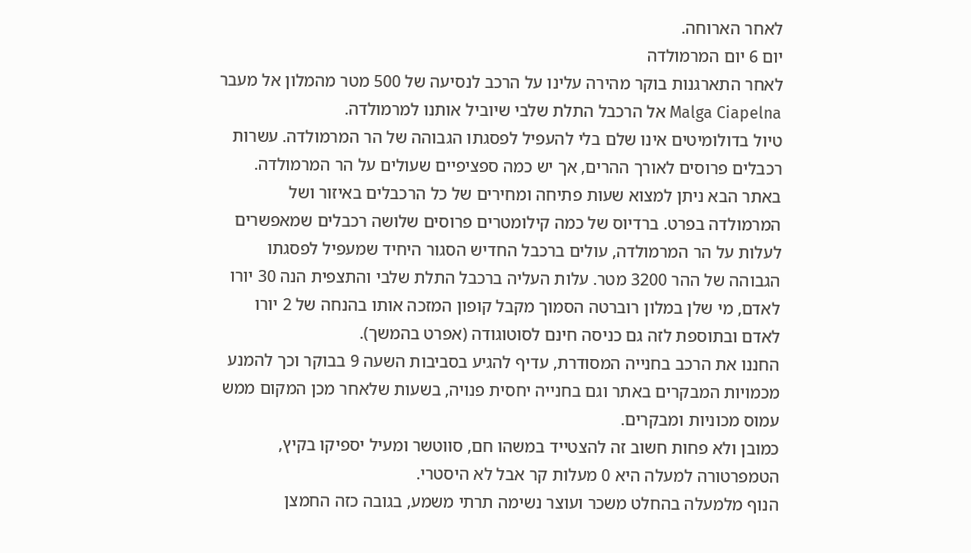לאחר הארוחה.
יום 6 יום המרמולדה
לאחר התארגנות בוקר מהירה עלינו על הרכב לנסיעה של 500 מטר מהמלון אל מעבר Malga Ciapelna אל הרכבל התלת שלבי שיוביל אותנו למרמולדה.
טיול בדולומיטים אינו שלם בלי להעפיל לפסגתו הגבוהה של הר המרמולדה. עשרות רכבלים פרוסים לאורך ההרים, אך יש כמה ספציפיים שעולים על הר המרמולדה. באתר הבא ניתן למצוא שעות פתיחה ומחירים של כל הרכבלים באיזור ושל המרמולדה בפרט. ברדיוס של כמה קילומטרים פרוסים שלושה רכבלים שמאפשרים לעלות על הר המרמולדה, עולים ברכבל החדיש הסגור היחיד שמעפיל לפסגתו הגבוהה של ההר 3200 מטר. עלות העליה ברכבל התלת שלבי והתצפית הנה 30 יורו לאדם, מי שלן במלון רוברטה הסמוך מקבל קופון המזכה אותו בהנחה של 2 יורו לאדם ובתוספת לזה גם כניסה חינם לסוטוגודה (אפרט בהמשך).
החננו את הרכב בחנייה המסודרת, עדיף להגיע בסביבות השעה 9 בבוקר וכך להמנע מכמויות המבקרים באתר וגם בחנייה יחסית פנויה, בשעות שלאחר מכן המקום ממש עמוס מכוניות ומבקרים.
כמובן ולא פחות חשוב זה להצטייד במשהו חם, סווטשר ומעיל יספיקו בקיץ, הטמפרטורה למעלה היא 0 מעלות קר אבל לא היסטרי.
הנוף מלמעלה בהחלט משכר ועוצר נשימה תרתי משמע, בגובה כזה החמצן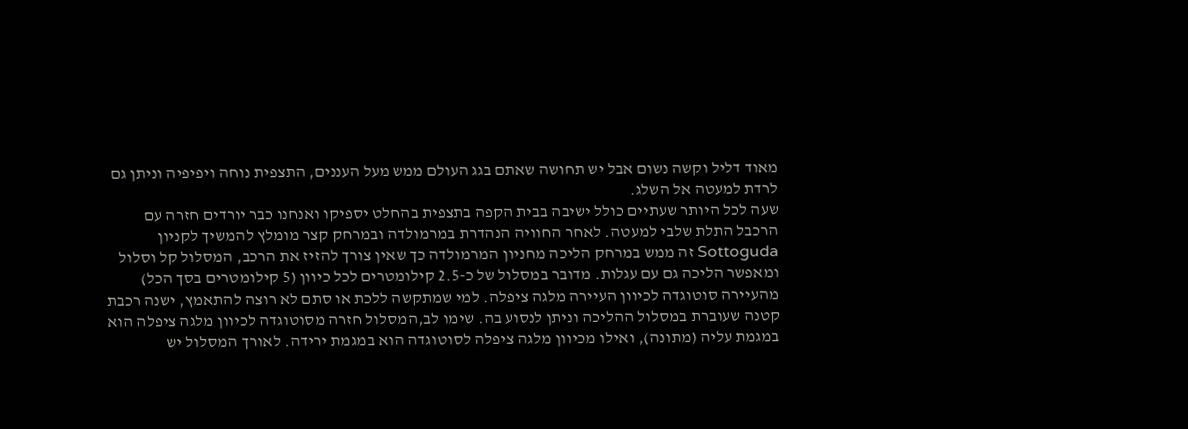מאוד דליל וקשה נשום אבל יש תחושה שאתם בגג העולם ממש מעל העננים, התצפית נוחה ויפיפיה וניתן גם לרדת למעטה אל השלג.
שעה לכל היותר שעתיים כולל ישיבה בבית הקפה בתצפית בהחלט יספיקו ואנחנו כבר יורדים חזרה עם הרכבל התלת שלבי למעטה. לאחר החוויה הנהדרת במרמולדה ובמרחק קצר מומלץ להמשיך לקניון Sottoguda זה ממש במרחק הליכה מחניון המרמולדה כך שאין צורך להזיז את הרכב, המסלול קל וסלול ומאפשר הליכה גם עם עגלות. מדובר במסלול של כ-2.5 קילומטרים לכל כיוון (5 קילומטרים בסך הכל) מהעיירה סוטוגדה לכיוון העיירה מלגה ציפלה. למי שמתקשה ללכת או סתם לא רוצה להתאמץ, ישנה רכבת קטנה שעוברת במסלול ההליכה וניתן לנסוע בה. שימו לב,המסלול חזרה מסוטוגדה לכיוון מלגה ציפלה הוא במגמת עליה (מתונה), ואילו מכיוון מלגה ציפלה לסוטוגדה הוא במגמת ירידה. לאורך המסלול יש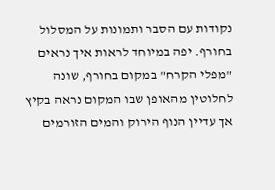נקודות עם הסבר ותמונות על המסלול בחורף. יפה במיוחד לראות איך נראים "מפלי הקרח" במקום בחורף, שונה לחלוטין מהאופן שבו המקום נראה בקיץ אך עדיין הנוף הירוק והמים הזורמים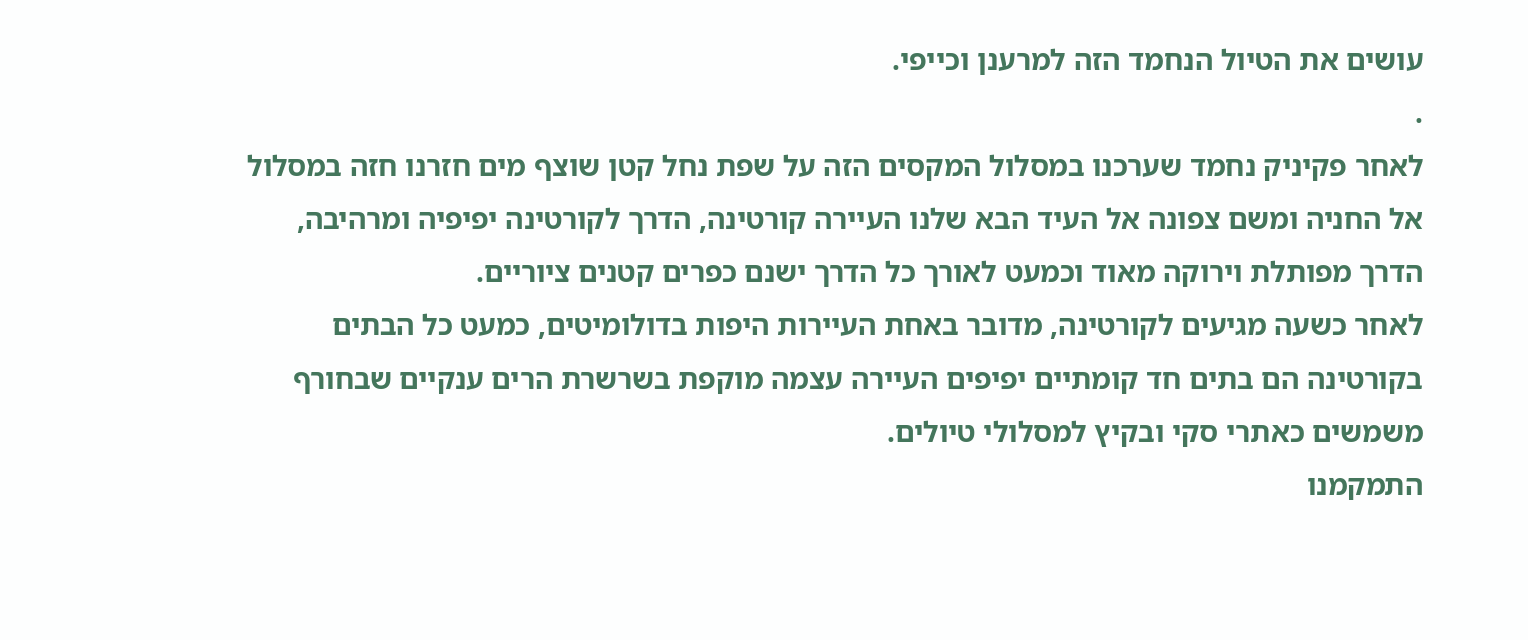עושים את הטיול הנחמד הזה למרענן וכייפי.
.
לאחר פקיניק נחמד שערכנו במסלול המקסים הזה על שפת נחל קטן שוצף מים חזרנו חזה במסלול אל החניה ומשם צפונה אל העיד הבא שלנו העיירה קורטינה, הדרך לקורטינה יפיפיה ומרהיבה, הדרך מפותלת וירוקה מאוד וכמעט לאורך כל הדרך ישנם כפרים קטנים ציוריים.
לאחר כשעה מגיעים לקורטינה, מדובר באחת העיירות היפות בדולומיטים, כמעט כל הבתים בקורטינה הם בתים חד קומתיים יפיפים העיירה עצמה מוקפת בשרשרת הרים ענקיים שבחורף משמשים כאתרי סקי ובקיץ למסלולי טיולים.
התמקמנו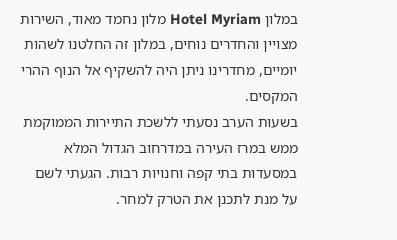במלון Hotel Myriam מלון נחמד מאוד, השירות מצויין והחדרים נוחים, במלון זה החלטנו לשהות יומיים, מחדרינו ניתן היה להשקיף אל הנוף ההרי המקסים.
בשעות הערב נסעתי ללשכת התיירות הממוקמת ממש במרז העירה במדרחוב הגדול המלא במסעדות בתי קפה וחנויות רבות. הגעתי לשם על מנת לתכנן את הטרק למחר.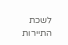לשכת התיירות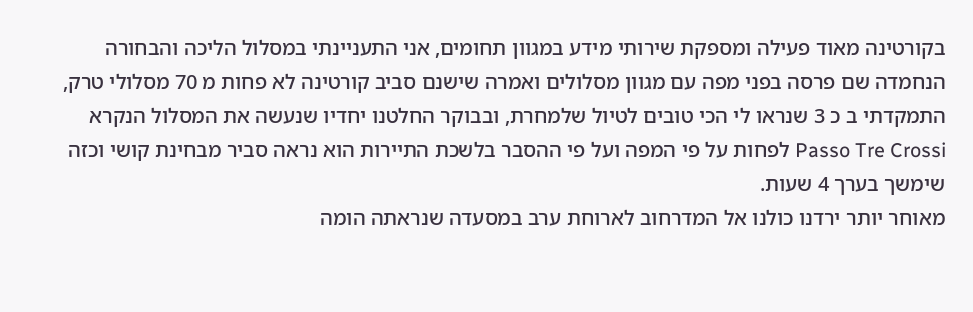בקורטינה מאוד פעילה ומספקת שירותי מידע במגוון תחומים, אני התעניינתי במסלול הליכה והבחורה הנחמדה שם פרסה בפני מפה עם מגוון מסלולים ואמרה שישנם סביב קורטינה לא פחות מ 70 מסלולי טרק, התמקדתי ב כ 3 שנראו לי הכי טובים לטיול שלמחרת, ובבוקר החלטנו יחדיו שנעשה את המסלול הנקרא Passo Tre Crossi לפחות על פי המפה ועל פי ההסבר בלשכת התיירות הוא נראה סביר מבחינת קושי וכזה שימשך בערך 4 שעות.
מאוחר יותר ירדנו כולנו אל המדרחוב לארוחת ערב במסעדה שנראתה הומה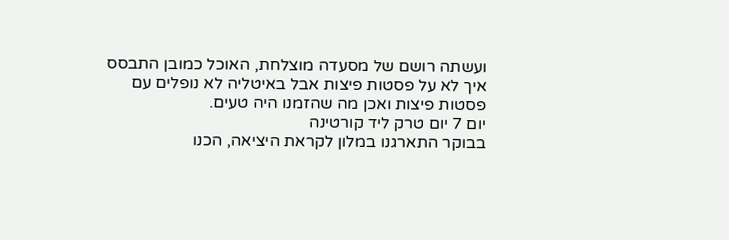ועשתה רושם של מסעדה מוצלחת, האוכל כמובן התבסס איך לא על פסטות פיצות אבל באיטליה לא נופלים עם פסטות פיצות ואכן מה שהזמנו היה טעים.
יום 7 יום טרק ליד קורטינה
בבוקר התארגנו במלון לקראת היציאה, הכנו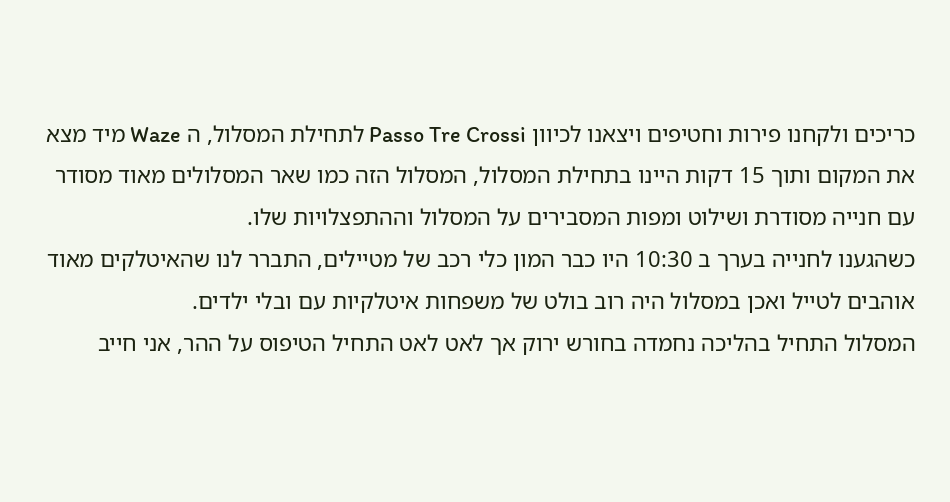כריכים ולקחנו פירות וחטיפים ויצאנו לכיוון Passo Tre Crossi לתחילת המסלול, ה Waze מיד מצא את המקום ותוך 15 דקות היינו בתחילת המסלול, המסלול הזה כמו שאר המסלולים מאוד מסודר עם חנייה מסודרת ושילוט ומפות המסבירים על המסלול וההתפצלויות שלו.
כשהגענו לחנייה בערך ב 10:30 היו כבר המון כלי רכב של מטיילים, התברר לנו שהאיטלקים מאוד אוהבים לטייל ואכן במסלול היה רוב בולט של משפחות איטלקיות עם ובלי ילדים.
המסלול התחיל בהליכה נחמדה בחורש ירוק אך לאט לאט התחיל הטיפוס על ההר, אני חייב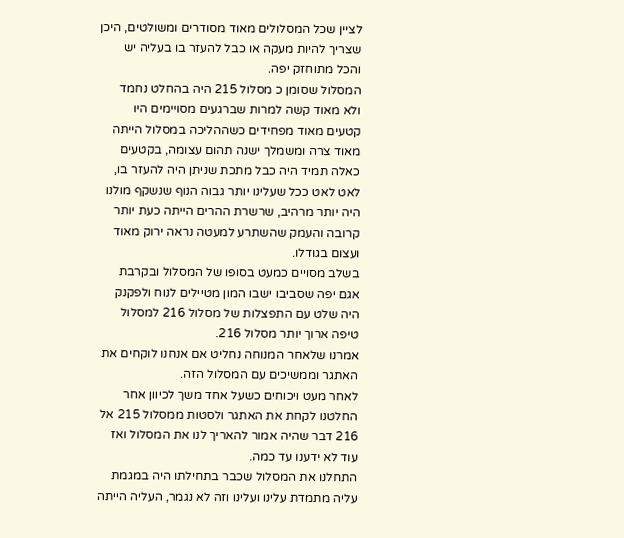לציין שכל המסלולים מאוד מסודרים ומשולטים, היכן שצריך להיות מעקה או כבל להעזר בו בעליה יש והכל מתוחזק יפה.
המסלול שסומן כ מסלול 215 היה בהחלט נחמד ולא מאוד קשה למרות שברגעים מסויימים היו קטעים מאוד מפחידים כשההליכה במסלול הייתה מאוד צרה ומשמלך ישנה תהום עצומה, בקטעים כאלה תמיד היה כבל מתכת שניתן היה להעזר בו, לאט לאט ככל שעלינו יותר גבוה הנוף שנשקף מולנו היה יותר מרהיב, שרשרת ההרים הייתה כעת יותר קרובה והעמק שהשתרע למעטה נראה ירוק מאוד ועצום בגודלו.
בשלב מסויים כמעט בסופו של המסלול ובקרבת אגם יפה שסביבו ישבו המון מטיילים לנוח ולפקנק היה שלט עם התפצלות של מסלול 216 למסלול טיפה ארוך יותר מסלול 216.
אמרנו שלאחר המנוחה נחליט אם אנחנו לוקחים את האתגר וממשיכים עם המסלול הזה.
לאחר מעט ויכוחים כשעל אחד משך לכיוון אחר החלטנו לקחת את האתגר ולסטות ממסלול 215 אל 216 דבר שהיה אמור להאריך לנו את המסלול ואז עוד לא ידענו עד כמה.
התחלנו את המסלול שכבר בתחילתו היה במגמת עליה מתמדת עלינו ועלינו וזה לא נגמר, העליה הייתה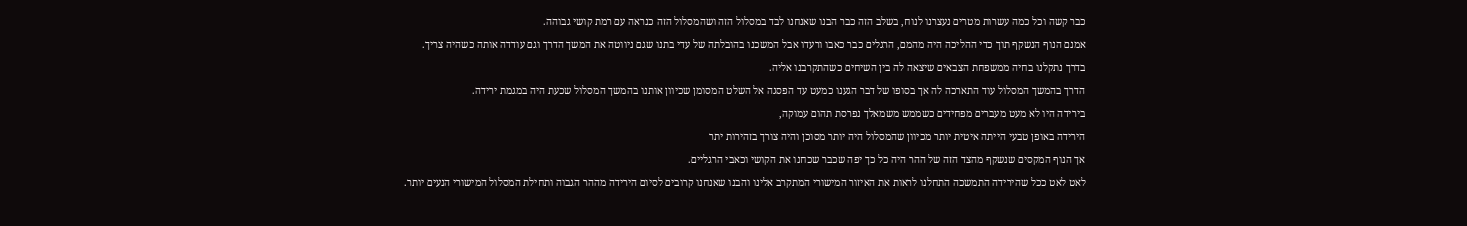כבר קשה וכל כמה עשרות מטרים נעצרנו לנוח, בשלב הזה כבר הבנו שאנחנו לבד במסלול הזה ושהמסלול הזה כנראה עם רמת קושי גבוהה.
אמנם הנוף הנשקף תוך כדי ההליכה היה מהמם, הרגלים כבר כאבו ורעדו אבל המשכנו בהובלתה של עדי בתנו שגם ניווטה את המשך הדרך וגם עודדה אותה כשהיה צריך.
בדרך נתקלנו בחיה ממשפחת הצבאים שיצאה לה בין השיחים כשהתקרבנו אליה.
הדרך בהמשך המסלול עוד התארכה לה אך בסופו של דבר הגענו כמעט עד הפסגה אל השלט המסומן שכיוון אותנו בהמשך המסלול שכעת היה במגמת ירידה.
בירידה היו לא מעט מעברים מפחידים כשממש משמאלך נפרסת תהום עמוקה,
הירידה באופן טבעי הייתה איטית יותר מכיוון שהמסלול היה יותר מסוכן והיה צורך בזהירות יתר
אך הנוף המקסים שנשקף מהצד הזה של ההר היה כל כך יפה שכבר שכחנו את הקושי וכאבי הרגליים.
לאט לאט ככל שהירידה התמשכה התחלנו לראות את האיזור המישורי המתקרב אלינו והבנו שאנחנו קרובים לסיום הירידה מההר הגבוה ותחילת המסלול המישורי הנעים יותר.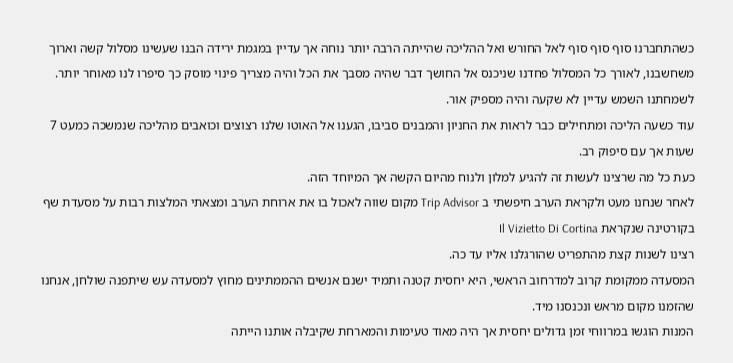כשהתחברנו סוף סוף סוף לאל החורש ואל ההליכה שהייתה הרבה יותר נוחה אך עדיין במגמת ירידה הבנו שעשינו מסלול קשה וארוך משחשבנו, לאורך כל המסלול פחדנו שניכנס אל החושך דבר שהיה מסבך את הכל והיה מצריך פינוי מוסק כך סיפרו לנו מאוחר יותר.
לשמחתנו השמש עדיין לא שקעה והיה מספיק אור.
עוד כשעה הליכה ומתחילים כבר לראות את החניון והמבנים סביבו, הגענו אל האוטו שלנו רצוצים וכואבים מהליכה שנמשכה כמעט 7 שעות אך עם סיפוק רב.
כעת כל מה שרצינו לעשות זה להגיע למלון ולנוח מהיום הקשה אך המיוחד הזה.
לאחר שנחנו מעט ולקראת הערב חיפשתי ב Trip Advisor מקום שווה לאכול בו את ארוחת הערב ומצאתי המלצות רבות על מסעדת שף בקורטינה שנקראת Il Vizietto Di Cortina
רצינו לשנות קצת מהתפריט שהורגלנו אליו עד כה.
המסעדה ממקומת קרוב למדרחוב הראשי, היא יחסית קטנה ותמיד ישנם אנשים ההממתינים מחוץ למסעדה עש שיתפנה שולחן, אנחנו שהזמנו מקום מראש ונכנסנו מיד.
המנות הוגשו במרווחי זמן גדולים יחסית אך היה מאוד טעימות והמארחת שקיבלה אותנו הייתה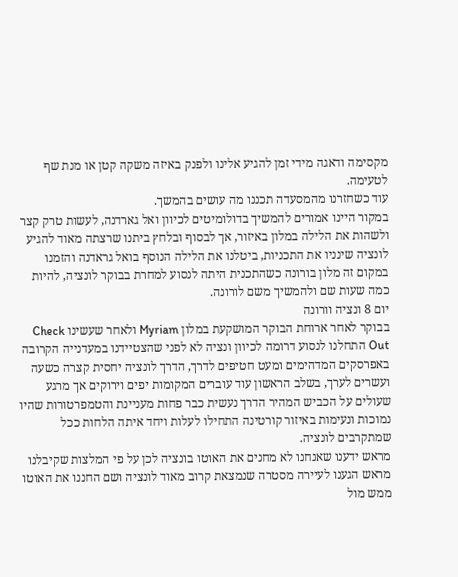מקסימה ודאגה מידי זמן להגיע אלינו ולפנק באיזה משקה קטן או מנת שף לטעימה.
עוד כשחזרנו מהמסעדה תכננו מה עושים בהמשך.
במקור היינו אמורים להמשיך בדולומיטים לכיוון ואל גארדנה, לעשות טרק קצר ולשהות את הלילה במלון באיזור, אך לבסוף ובלחץ ביתנו שרצתה מאוד להגיע לונציה שינניו את התכניות, ביטלנו את הלילה הנוסף בואל גראדנה והזמנו במקום זה מלון בורונה כשהתכנית היתה לנסוע למחרת בבוקר לונציה, להיות כמה שעות שם ולהמשיך משם לורונה.
יום 8 ונציה וורונה
בבוקר לאחר ארוחת הבוקר המושקעת במלון Myriam ולאחר שעשינו Check Out התחלנו לנסוע דרומה לכיוון ונציה לא לפני שהצטיידנו במעדנייה הקרובה באפרסקים המדהימים ומעט חטיפים לדרך, הדרך לונציה יחסית קצרה כשעה ועשרים לערך, בשלב הראשון עוד עוברים המקומות יפים וירוקים אך מרגע שעולים על הכביש המהיר הדרך נעשית כבר פחות מעניינת והטמפרטורות שהיו נמוכות ונעימות באיזור קורטינה התחילו לעלות ויחד איתה הלחות ככל שמתקרבים לונציה.
מראש ידענו שאנחנו לא מחנים את האוטו בונציה לכן על פי המלצות שקיבלנו מראש הגענו לעיירה מסטרה שנמצאת קרוב מאוד לונציה ושם החננו את האוטו ממש מול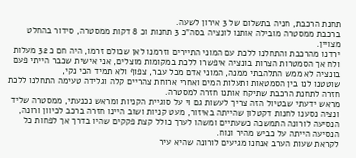תחנת הרכבת, חניה בתשלום של 3 אירון לשעה.
ברכבת ממסטרה מובילה אותנו לונציה בסה”כ 3 תחנות וכ 8 דקות ממסטרה, סידור בהחלט מצויין.
ירדנו מהרכבת והתחלנו ללכת עם המוני התיירים וזרמנו לאן שכולם זרמו, היה חם כ 32 מעלות ולח אך הסמטרות הצרות בונציה איפשרו ללכת במקומות מוצלים, אני אישית שכבר הייתי פעם בונציה לא ממש התלהבתי ממנה, המוני אדם מכל עבר, צפוף ולא תמיד הכי נקי,
שוטטנו לנו בין הסמטאות ותעלות המים ואחרי ארוחת צהריים קלה וגלידה טעימה התחלנו ללכת חזרה לתחנת הרכבת שתיקח אותנו חזרה למסטרה.
מראש ידעתי שבטיול הזה צריך לעשות גם וי על סוגיית הקניות ומראש נכנעתי, ממסטרה שליד ונציה נסענו לחנות דקטלון שהייתה באיזור, מעט קניות ושוב היינו חזרה ברכב לכיוון ורונה, הנסיעה לורונה התמשכה כשעתיים ומשהו לערך כולל קצת פקקים שהיו בדרך אך לפחות כל הנסיעה הייתה על כביש מהיר ונוח.
לקראת שעות הערב אנחנו מגיעים לורונה שהיא עיר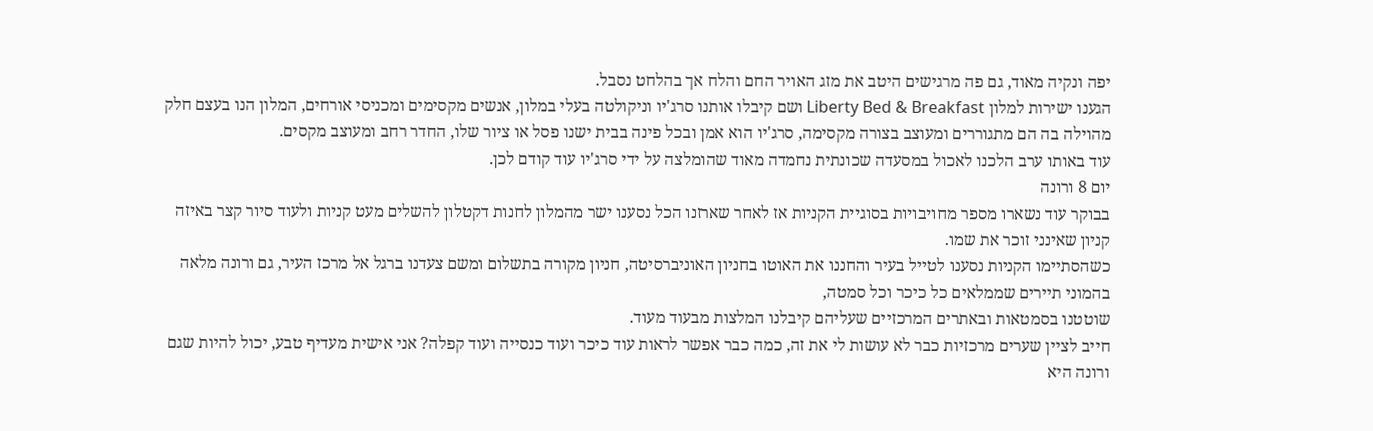יפה ונקיה מאוד, גם פה מרגישים היטב את מזג האויר החם והלח אך בהלחט נסבל.
הגענו ישירות למלון Liberty Bed & Breakfast ושם קיבלו אותנו סרג'יו וניקולטה בעלי במלון, אנשים מקסימים ומכניסי אורחים, המלון הנו בעצם חלק מהוילה בה הם מתגוררים ומעוצב בצורה מקסימה, סרג'יו הוא אמן ובכל פינה בבית ישנו פסל או ציור שלו, החדר רחב ומעוצב מקסים.
עוד באותו ערב הלכנו לאכול במסעדה שכונתית נחמדה מאוד שהומלצה על ידי סרג'יו עוד קודם לכן.
יום 8 ורונה
בבוקר עוד נשארו מספר מחויבויות בסוגיית הקניות אז לאחר שארזנו הכל נסענו ישר מהמלון לחנות דקטלון להשלים מעט קניות ולעוד סיור קצר באיזה קניון שאינני זוכר את שמו.
כשהסתיימו הקניות נסענו לטייל בעיר והחננו את האוטו בחניון האוניברסיטה, חניון מקורה בתשלום ומשם צעדנו ברגל אל מרכז העיר, גם ורונה מלאה בהמוני תיירים שממלאים כל כיכר וכל סמטה,
שוטטנו בסמטאות ובאתרים המרכזיים שעליהם קיבלנו המלצות מבעוד מעוד.
חייב לציין שערים מרכזיות כבר לא עושות לי את זה, כמה כבר אפשר לראות עוד כיכר ועוד כנסייה ועוד קפלה? אני אישית מעדיף טבע, יכול להיות שגם ורונה היא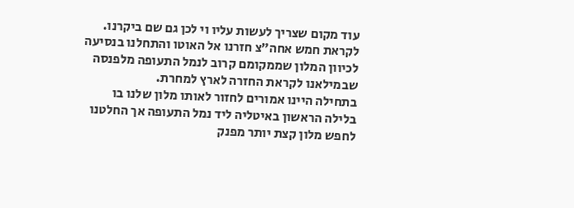עוד מקום שצריך לעשות עליו וי לכן גם שם ביקרנו.
לקראת חמש אחה”צ חזרנו אל האוטו והתחלנו בנסיעה לכיוון המלון שממקומם קרוב לנמל התעופה מלפנסה שבמילאנו לקראת החזרה לארץ למחרת.
בתחילה היינו אמורים לחזור לאותו מלון שלנו בו בלילה הראשון באיטליה ליד נמל התעופה אך החלטנו לחפש מלון קצת יותר מפנק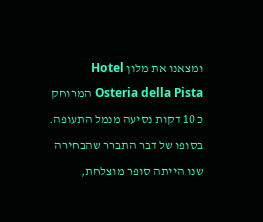ומצאנו את מלון Hotel Osteria della Pista המרוחק כ 10 דקות נסיעה מנמל התעופה. בסופו של דבר התברר שהבחירה שנו הייתה סופר מוצלחת,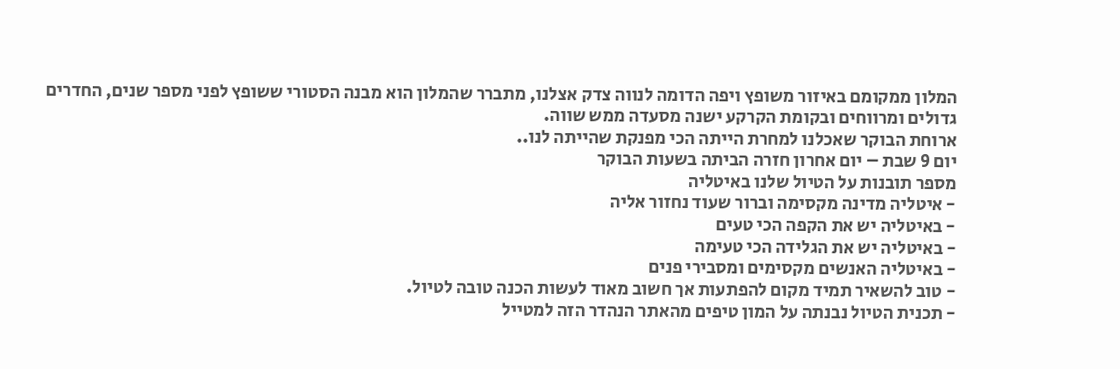המלון ממקומם באיזור משופץ ויפה הדומה לנווה צדק אצלנו, מתברר שהמלון הוא מבנה הסטורי ששופץ לפני מספר שנים, החדרים גדולים ומרווחים ובקומת הקרקע ישנה מסעדה ממש שווה.
ארוחת הבוקר שאכלנו למחרת הייתה הכי מפנקת שהייתה לנו..
יום 9 שבת – יום אחרון חזרה הביתה בשעות הבוקר
מספר תובנות על הטיול שלנו באיטליה
- איטליה מדינה מקסימה וברור שעוד נחזור אליה
- באיטליה יש את הקפה הכי טעים
- באיטליה יש את הגלידה הכי טעימה
- באיטליה האנשים מקסימים ומסבירי פנים
- טוב להשאיר תמיד מקום להפתעות אך חשוב מאוד לעשות הכנה טובה לטיול.
- תכנית הטיול נבנתה על המון טיפים מהאתר הנהדר הזה למטייל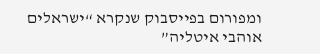ומפורום בפייסבוק שנקרא “ישראלים אוהבי איטליה”